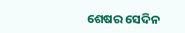ଶେଷର ସେଦିନ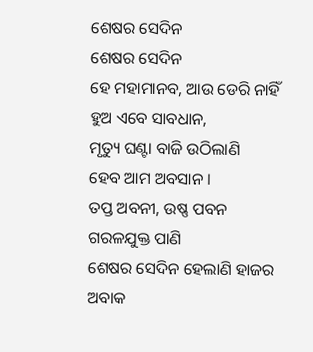ଶେଷର ସେଦିନ
ଶେଷର ସେଦିନ
ହେ ମହାମାନବ, ଆଉ ଡେରି ନାହିଁ
ହୁଅ ଏବେ ସାବଧାନ,
ମୃତ୍ୟୁ ଘଣ୍ଟା ବାଜି ଉଠିଲାଣି
ହେବ ଆମ ଅବସାନ ।
ତପ୍ତ ଅବନୀ, ଉଷ୍ଣ ପବନ
ଗରଳଯୁକ୍ତ ପାଣି
ଶେଷର ସେଦିନ ହେଲାଣି ହାଜର
ଅବାକ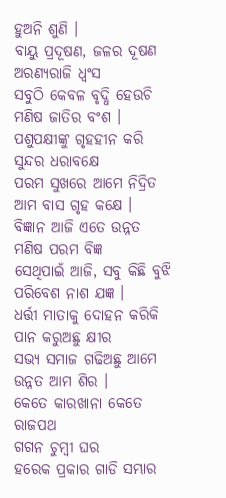ହୁଅନି ଶୁଣି ।
ବାୟୁ ପ୍ରଦୂଷଣ, ଜଳର ଦୂଷଣ
ଅରଣ୍ୟରାଜି ଧ୍ଵଂସ
ସବୁଠି କେବଳ ବୃଦ୍ଧି ହେଉଚି
ମଣିଷ ଜାତିର ବଂଶ ।
ପଶୁପକ୍ଷୀଙ୍କୁ ଗୃହହୀନ କରି
ସୁନ୍ଦର ଧରାବକ୍ଷେ
ପରମ ସୁଖରେ ଆମେ ନିଦ୍ରିତ
ଆମ ବାସ ଗୃହ କକ୍ଷେ ।
ବିଜ୍ଞାନ ଆଜି ଏତେ ଉନ୍ନତ
ମଣିଷ ପରମ ବିଜ୍ଞ
ସେଥିପାଇଁ ଆଜି, ସବୁ କିଛି ବୁଝି
ପରିବେଶ ନାଶ ଯଜ୍ଞ ।
ଧର୍ତ୍ତୀ ମାତାକୁ ଦୋହନ କରିକି
ପାନ କରୁଅଛୁ କ୍ଷୀର
ସଭ୍ୟ ସମାଜ ଗଢିଅଛୁ ଆମେ
ଉନ୍ନତ ଆମ ଶିର ।
କେତେ କାରଖାନା କେତେ ରାଜପଥ
ଗଗନ ଚୁମ୍ବୀ ଘର
ହରେକ ପ୍ରକାର ଗାଡି ସମ୍ଭାର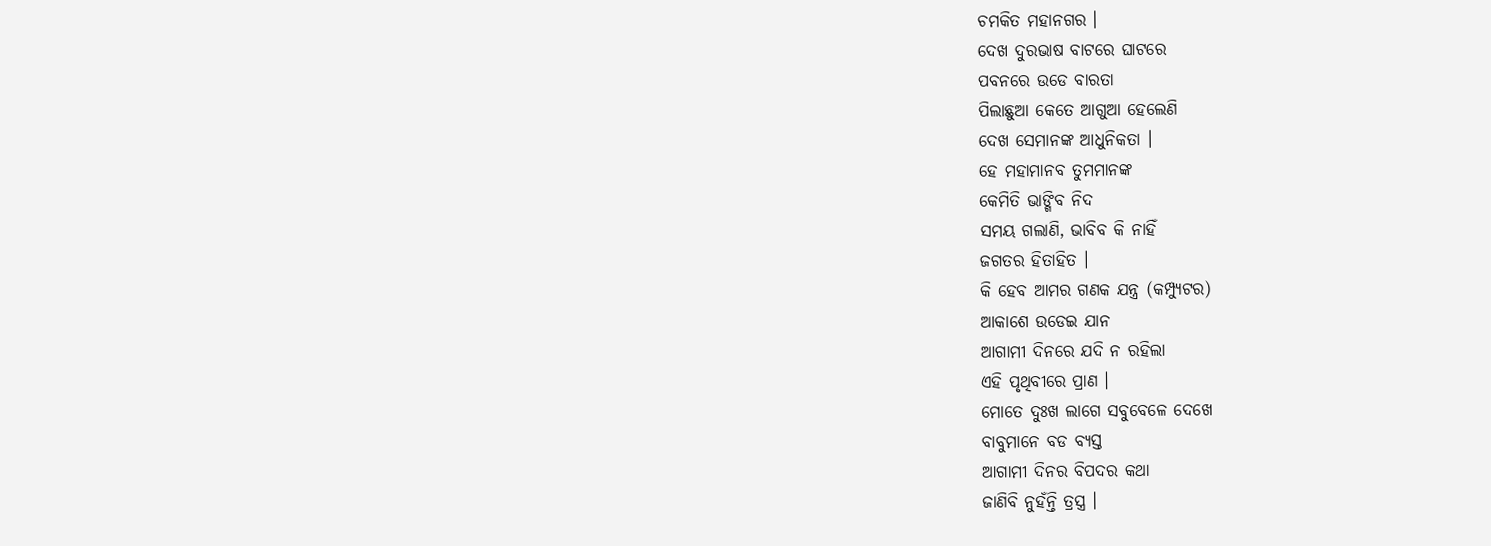ଚମକିତ ମହାନଗର ।
ଦେଖ ଦୁରଭାଷ ବାଟରେ ଘାଟରେ
ପବନରେ ଉଡେ ବାରତା
ପିଲାଛୁଆ କେତେ ଆଗୁଆ ହେଲେଣି
ଦେଖ ସେମାନଙ୍କ ଆଧୁନିକତା ।
ହେ ମହାମାନବ ତୁମମାନଙ୍କ
କେମିତି ଭାଙ୍ଗିବ ନିଦ
ସମୟ ଗଲାଣି, ଭାବିବ କି ନାହିଁ
ଜଗତର ହିତାହିତ ।
କି ହେବ ଆମର ଗଣକ ଯନ୍ତ୍ର (କମ୍ପ୍ୟୁଟର)
ଆକାଶେ ଉଡେଇ ଯାନ
ଆଗାମୀ ଦିନରେ ଯଦି ନ ରହିଲା
ଏହି ପୃଥିବୀରେ ପ୍ରାଣ ।
ମୋତେ ଦୁଃଖ ଲାଗେ ସବୁବେଳେ ଦେଖେ
ବାବୁମାନେ ବଡ ବ୍ୟସ୍ତ
ଆଗାମୀ ଦିନର ବିପଦର କଥା
ଜାଣିବି ନୁହଁନ୍ତି ତ୍ରସ୍ତ୍ର ।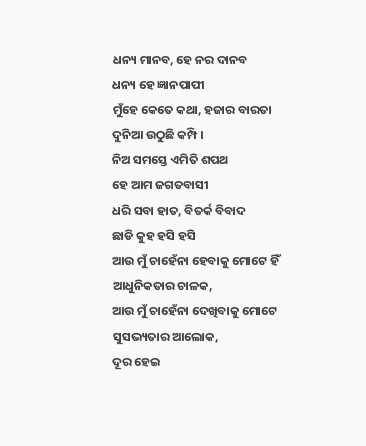ଧନ୍ୟ ମାନବ, ହେ ନର ଦାନବ
ଧନ୍ୟ ହେ ଜ୍ଞାନପାପୀ
ମୁଁହେ କେତେ କଥା, ହଜାର ବାରତା
ଦୁନିଆ ଉଠୁଛି କମ୍ପି ।
ନିଅ ସମସ୍ତେ ଏମିତି ଶପଥ
ହେ ଆମ ଜଗତବାସୀ
ଧରି ସବା ହାତ, ବିତର୍କ ବିବାଦ
ଛାଡି କୁହ ହସି ହସି
ଆଉ ମୁଁ ଚାହେଁନା ହେବାକୁ ମୋଟେ ହିଁ
ଆଧୁନିକତାର ଚାଳକ,
ଆଉ ମୁଁ ଚାହେଁନା ଦେଖିବାକୁ ମୋଟେ
ସୁସଭ୍ୟତାର ଆଲୋକ,
ଦୂର ହେଇ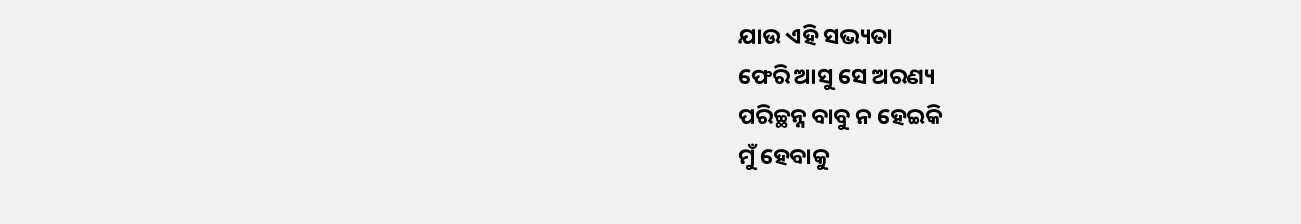ଯାଉ ଏହି ସଭ୍ୟତା
ଫେରି ଆସୁ ସେ ଅରଣ୍ୟ
ପରିଚ୍ଛନ୍ନ ବାବୁ ନ ହେଇକି
ମୁଁ ହେବାକୁ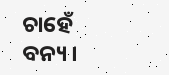ଚାହେଁ ବନ୍ୟ ।